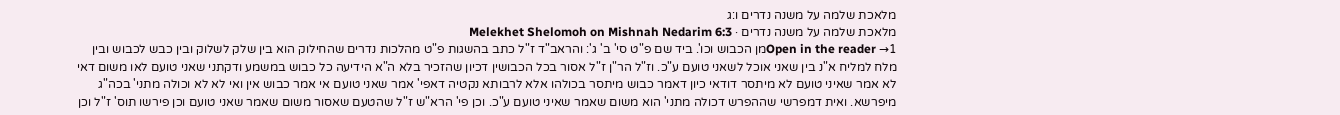מלאכת שלמה על משנה נדרים ו:ג
מלאכת שלמה על משנה נדרים · Melekhet Shelomoh on Mishnah Nedarim 6:3
Open in the reader →1מן הכבוש וכו'. ביד שם פ"ט סי' ב' ג': והראב"ד ז"ל כתב בהשגות פ"ט מהלכות נדרים שהחילוק הוא בין שלק לשלוק ובין כבש לכבוש ובין מלח למליח א"נ בין שאני אוכל לשאני טועם ע"כ. וז"ל הר"ן ז"ל אסור בכל הכבושין דכיון שהזכיר בלא ה"א הידיעה כל כבוש במשמע ודקתני שאני טועם לאו משום דאי לא אמר שאיני טועם לא מיתסר דודאי כיון דאמר כבוש מיתסר בכולהו אלא לרבותא נקטיה דאפי' אמר שאני טועם אי אמר כבוש אין ואי לא לא וכולה מתני' בכה"ג מיפרשא. ואית דמפרשי שההפרש דכולה מתני' הוא משום שאמר שאיני טועם ע"כ. וכן פי' הרא"ש ז"ל שהטעם שאסור משום שאמר שאני טועם וכן פירשו תוס' ז"ל וכן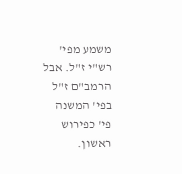משמע מפי' רש"י ז"ל. אבל הרמב"ם ז"ל בפי' המשנה פי' כפירוש ראשון.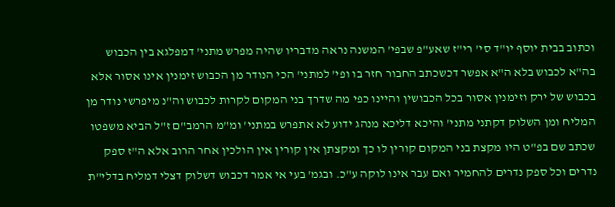וכתוב בבית יוסף יו"ד סי' רי"ז שאע"פ שבפי' המשנה נראה מדבריו שהיה מפרש מתני' דמפלגא בין הכבוש בה"א לכבוש בלא ה"א אפשר דכשכתב החבור חזר בו ופי' למתני' הכי הנודר מן הכבוש זימנין אינו אסור אלא בכבוש של ירק וזימנין אסור בכל הכבושין והיינו כפי מה שדרך בני המקום לקרות לכבוש וה"נ מיפרשי נודר מן המליח ומן השלוק דקתני מתני' והיכא דליכא מנהג ידוע לא אתפרש במתני' ומ"מ הרמב"ם ז"ל הביא משפטו שכתב שם בפ"ט היו מקצת בני המקום קורין לו כך ומקצתן אין קורין אין הולכין אחר הרוב אלא ה"ז ספק נדרים וכל ספק נדרים להחמיר ואם עבר אינו לוקה ע"כ. ובגמ' בעי אי אמר דכבוש דשלוק דצלי דמליח בדלי"ת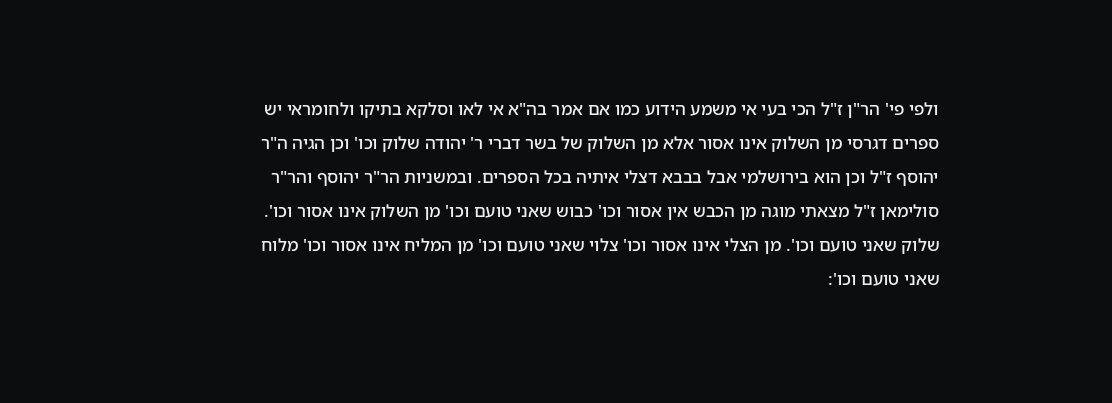ולפי פי' הר"ן ז"ל הכי בעי אי משמע הידוע כמו אם אמר בה"א אי לאו וסלקא בתיקו ולחומראי יש ספרים דגרסי מן השלוק אינו אסור אלא מן השלוק של בשר דברי ר' יהודה שלוק וכו' וכן הגיה ה"ר יהוסף ז"ל וכן הוא בירושלמי אבל בבבא דצלי איתיה בכל הספרים. ובמשניות הר"ר יהוסף והר"ר סולימאן ז"ל מצאתי מוגה מן הכבש אין אסור וכו' כבוש שאני טועם וכו' מן השלוק אינו אסור וכו'. שלוק שאני טועם וכו'. מן הצלי אינו אסור וכו' צלוי שאני טועם וכו' מן המליח אינו אסור וכו' מלוח שאני טועם וכו':